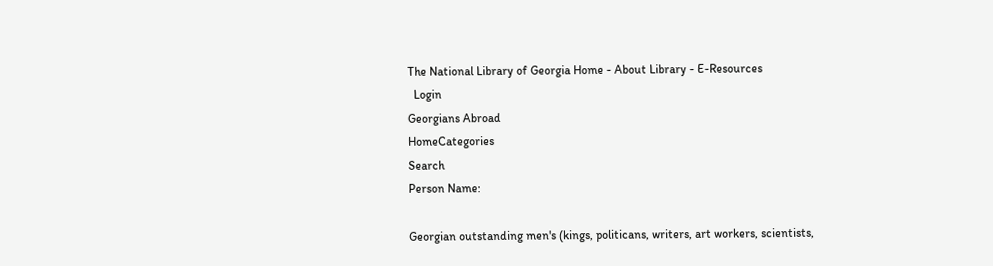The National Library of Georgia Home - About Library - E-Resources
  Login
Georgians Abroad
HomeCategories
Search
Person Name:

Georgian outstanding men's (kings, politicans, writers, art workers, scientists,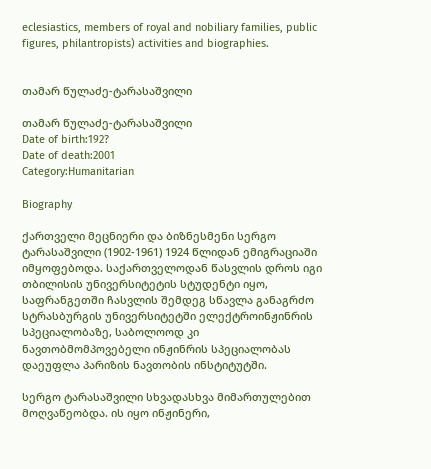eclesiastics, members of royal and nobiliary families, public figures, philantropists) activities and biographies.


თამარ წულაძე-ტარასაშვილი

თამარ წულაძე-ტარასაშვილი
Date of birth:192?
Date of death:2001
Category:Humanitarian

Biography

ქართველი მეცნიერი და ბიზნესმენი სერგო ტარასაშვილი (1902-1961) 1924 წლიდან ემიგრაციაში იმყოფებოდა. საქართველოდან წასვლის დროს იგი თბილისის უნივერსიტეტის სტუდენტი იყო, საფრანგეთში ჩასვლის შემდეგ სწავლა განაგრძო სტრასბურგის უნივერსიტეტში ელექტროინჟინრის სპეციალობაზე, საბოლოოდ კი ნავთობმომპოვებელი ინჟინრის სპეციალობას დაეუფლა პარიზის ნავთობის ინსტიტუტში.

სერგო ტარასაშვილი სხვადასხვა მიმართულებით მოღვაწეობდა. ის იყო ინჟინერი,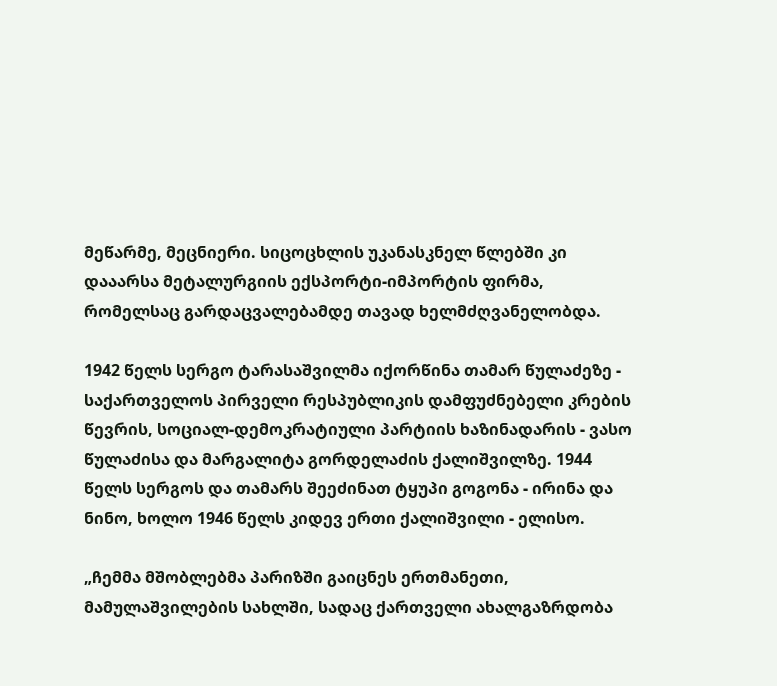მეწარმე, მეცნიერი. სიცოცხლის უკანასკნელ წლებში კი დააარსა მეტალურგიის ექსპორტი-იმპორტის ფირმა, რომელსაც გარდაცვალებამდე თავად ხელმძღვანელობდა.

1942 წელს სერგო ტარასაშვილმა იქორწინა თამარ წულაძეზე - საქართველოს პირველი რესპუბლიკის დამფუძნებელი კრების წევრის, სოციალ-დემოკრატიული პარტიის ხაზინადარის - ვასო წულაძისა და მარგალიტა გორდელაძის ქალიშვილზე. 1944 წელს სერგოს და თამარს შეეძინათ ტყუპი გოგონა - ირინა და ნინო, ხოლო 1946 წელს კიდევ ერთი ქალიშვილი - ელისო.

„ჩემმა მშობლებმა პარიზში გაიცნეს ერთმანეთი, მამულაშვილების სახლში, სადაც ქართველი ახალგაზრდობა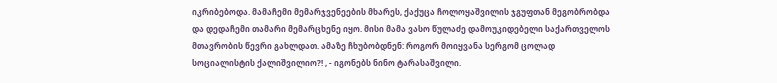იკრიბებოდა. მამაჩემი მემარჯვენეების მხარეს, ქაქუცა ჩოლოყაშვილის ჯგუფთან მეგობრობდა და დედაჩემი თამარი მემარცხენე იყო. მისი მამა ვასო წულაძე დამოუკიდებელი საქართველოს მთავრობის წევრი გახლდათ. ამაზე ჩხუბობდნენ: როგორ მოიყვანა სერგომ ცოლად სოციალისტის ქალიშვილიო?! , - იგონებს ნინო ტარასაშვილი.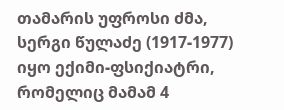თამარის უფროსი ძმა, სერგი წულაძე (1917-1977) იყო ექიმი-ფსიქიატრი, რომელიც მამამ 4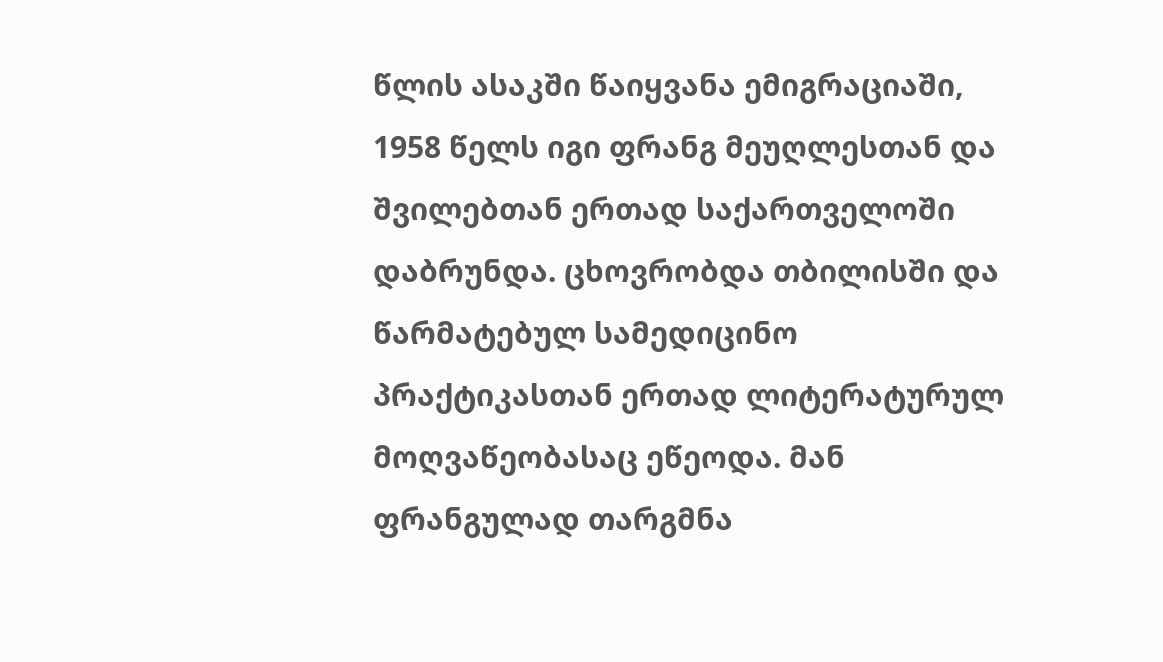წლის ასაკში წაიყვანა ემიგრაციაში, 1958 წელს იგი ფრანგ მეუღლესთან და შვილებთან ერთად საქართველოში დაბრუნდა. ცხოვრობდა თბილისში და წარმატებულ სამედიცინო პრაქტიკასთან ერთად ლიტერატურულ მოღვაწეობასაც ეწეოდა. მან ფრანგულად თარგმნა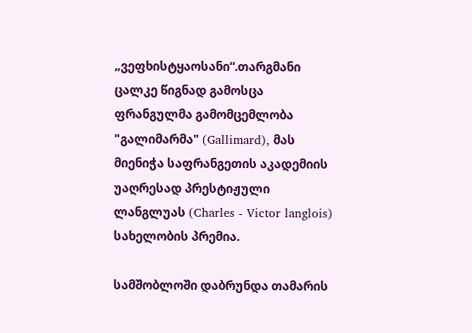„ვეფხისტყაოსანი“.თარგმანი ცალკე წიგნად გამოსცა ფრანგულმა გამომცემლობა "გალიმარმა" (Gallimard), მას მიენიჭა საფრანგეთის აკადემიის უაღრესად პრესტიჟული ლანგლუას (Charles - Victor langlois) სახელობის პრემია.

სამშობლოში დაბრუნდა თამარის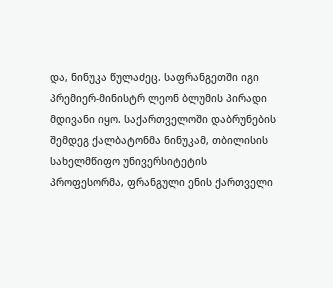და, ნინუკა წულაძეც. საფრანგეთში იგი პრემიერ-მინისტრ ლეონ ბლუმის პირადი მდივანი იყო. საქართველოში დაბრუნების შემდეგ ქალბატონმა ნინუკამ, თბილისის სახელმწიფო უნივერსიტეტის პროფესორმა, ფრანგული ენის ქართველი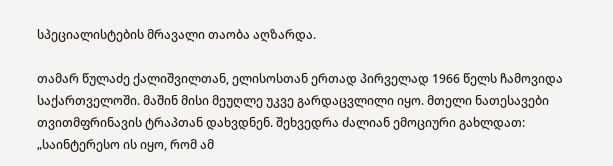სპეციალისტების მრავალი თაობა აღზარდა.

თამარ წულაძე ქალიშვილთან, ელისოსთან ერთად პირველად 1966 წელს ჩამოვიდა საქართველოში. მაშინ მისი მეუღლე უკვე გარდაცვლილი იყო. მთელი ნათესავები თვითმფრინავის ტრაპთან დახვდნენ. შეხვედრა ძალიან ემოციური გახლდათ: „საინტერესო ის იყო, რომ ამ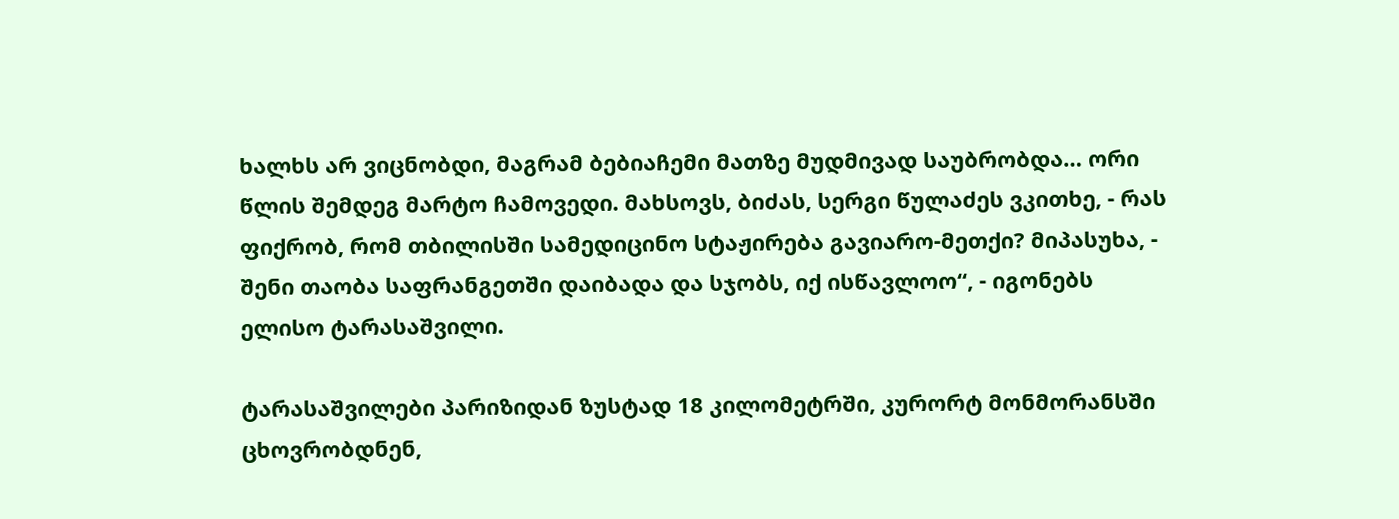ხალხს არ ვიცნობდი, მაგრამ ბებიაჩემი მათზე მუდმივად საუბრობდა… ორი წლის შემდეგ მარტო ჩამოვედი. მახსოვს, ბიძას, სერგი წულაძეს ვკითხე, - რას ფიქრობ, რომ თბილისში სამედიცინო სტაჟირება გავიარო-მეთქი? მიპასუხა, - შენი თაობა საფრანგეთში დაიბადა და სჯობს, იქ ისწავლოო“, - იგონებს ელისო ტარასაშვილი.

ტარასაშვილები პარიზიდან ზუსტად 18 კილომეტრში, კურორტ მონმორანსში ცხოვრობდნენ,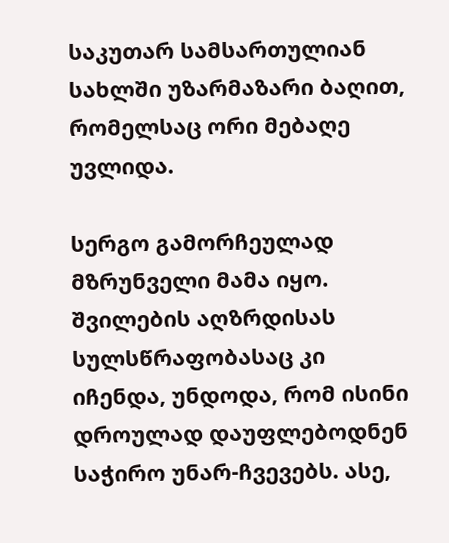საკუთარ სამსართულიან სახლში უზარმაზარი ბაღით, რომელსაც ორი მებაღე უვლიდა.

სერგო გამორჩეულად მზრუნველი მამა იყო. შვილების აღზრდისას სულსწრაფობასაც კი იჩენდა, უნდოდა, რომ ისინი დროულად დაუფლებოდნენ საჭირო უნარ-ჩვევებს. ასე,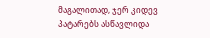მაგალითად, ჯერ კიდევ პატარებს ასწავლიდა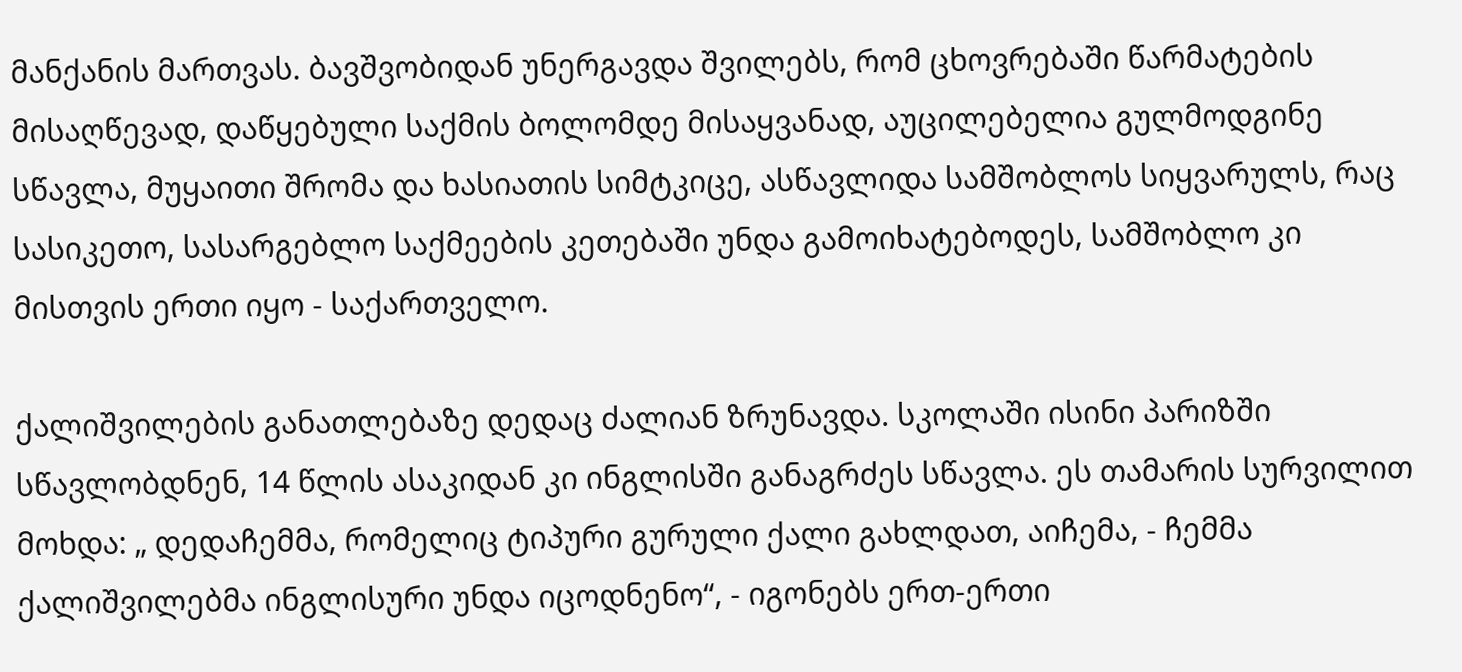მანქანის მართვას. ბავშვობიდან უნერგავდა შვილებს, რომ ცხოვრებაში წარმატების მისაღწევად, დაწყებული საქმის ბოლომდე მისაყვანად, აუცილებელია გულმოდგინე სწავლა, მუყაითი შრომა და ხასიათის სიმტკიცე, ასწავლიდა სამშობლოს სიყვარულს, რაც სასიკეთო, სასარგებლო საქმეების კეთებაში უნდა გამოიხატებოდეს, სამშობლო კი მისთვის ერთი იყო - საქართველო.

ქალიშვილების განათლებაზე დედაც ძალიან ზრუნავდა. სკოლაში ისინი პარიზში სწავლობდნენ, 14 წლის ასაკიდან კი ინგლისში განაგრძეს სწავლა. ეს თამარის სურვილით მოხდა: „ დედაჩემმა, რომელიც ტიპური გურული ქალი გახლდათ, აიჩემა, - ჩემმა ქალიშვილებმა ინგლისური უნდა იცოდნენო“, - იგონებს ერთ-ერთი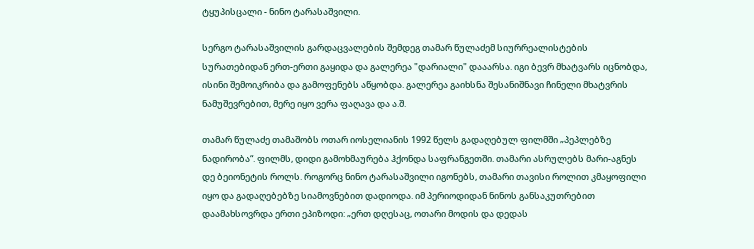ტყუპისცალი - ნინო ტარასაშვილი.

სერგო ტარასაშვილის გარდაცვალების შემდეგ თამარ წულაძემ სიურრეალისტების სურათებიდან ერთ-ერთი გაყიდა და გალერეა "დარიალი" დააარსა. იგი ბევრ მხატვარს იცნობდა, ისინი შემოიკრიბა და გამოფენებს აწყობდა. გალერეა გაიხსნა შესანიშნავი ჩინელი მხატვრის ნამუშევრებით, მერე იყო ვერა ფაღავა და ა.შ.

თამარ წულაძე თამაშობს ოთარ იოსელიანის 1992 წელს გადაღებულ ფილმში „პეპლებზე ნადირობა“. ფილმს, დიდი გამოხმაურება ჰქონდა საფრანგეთში. თამარი ასრულებს მარი-აგნეს დე ბეიონეტის როლს. როგორც ნინო ტარასაშვილი იგონებს, თამარი თავისი როლით კმაყოფილი იყო და გადაღებებზე სიამოვნებით დადიოდა. იმ პერიოდიდან ნინოს განსაკუთრებით დაამახსოვრდა ერთი ეპიზოდი: „ერთ დღესაც, ოთარი მოდის და დედას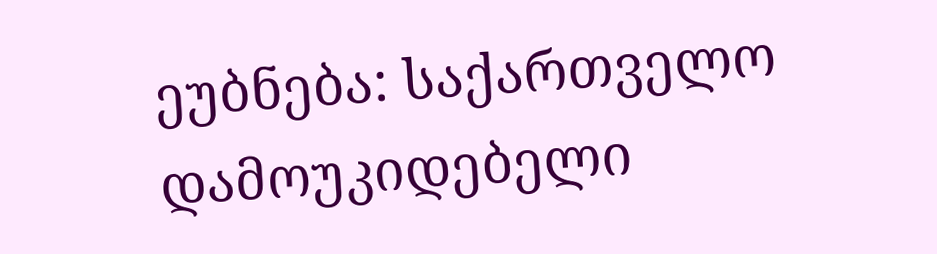ეუბნება: საქართველო დამოუკიდებელი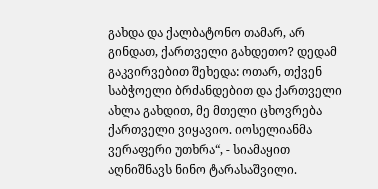გახდა და ქალბატონო თამარ, არ გინდათ, ქართველი გახდეთო? დედამ გაკვირვებით შეხედა: ოთარ, თქვენ საბჭოელი ბრძანდებით და ქართველი ახლა გახდით, მე მთელი ცხოვრება ქართველი ვიყავიო. იოსელიანმა ვერაფერი უთხრა“, - სიამაყით აღნიშნავს ნინო ტარასაშვილი.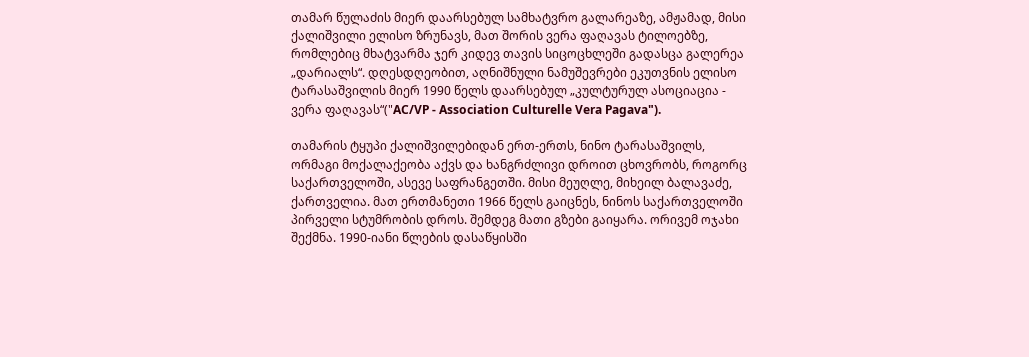თამარ წულაძის მიერ დაარსებულ სამხატვრო გალარეაზე, ამჟამად, მისი ქალიშვილი ელისო ზრუნავს, მათ შორის ვერა ფაღავას ტილოებზე, რომლებიც მხატვარმა ჯერ კიდევ თავის სიცოცხლეში გადასცა გალერეა „დარიალს“. დღესდღეობით, აღნიშნული ნამუშევრები ეკუთვნის ელისო ტარასაშვილის მიერ 1990 წელს დაარსებულ „კულტურულ ასოციაცია - ვერა ფაღავას“("AC/VP - Association Culturelle Vera Pagava").

თამარის ტყუპი ქალიშვილებიდან ერთ-ერთს, ნინო ტარასაშვილს, ორმაგი მოქალაქეობა აქვს და ხანგრძლივი დროით ცხოვრობს, როგორც საქართველოში, ასევე საფრანგეთში. მისი მეუღლე, მიხეილ ბალავაძე, ქართველია. მათ ერთმანეთი 1966 წელს გაიცნეს, ნინოს საქართველოში პირველი სტუმრობის დროს. შემდეგ მათი გზები გაიყარა. ორივემ ოჯახი შექმნა. 1990-იანი წლების დასაწყისში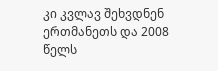კი კვლავ შეხვდნენ ერთმანეთს და 2008 წელს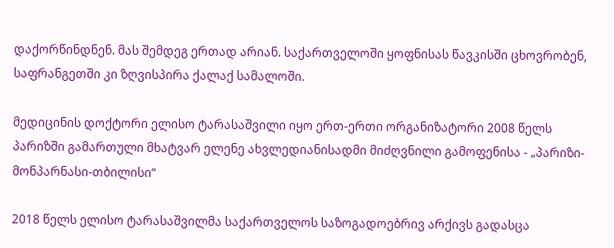დაქორწინდნენ. მას შემდეგ ერთად არიან. საქართველოში ყოფნისას წავკისში ცხოვრობენ, საფრანგეთში კი ზღვისპირა ქალაქ სამალოში.

მედიცინის დოქტორი ელისო ტარასაშვილი იყო ერთ-ერთი ორგანიზატორი 2008 წელს პარიზში გამართული მხატვარ ელენე ახვლედიანისადმი მიძღვნილი გამოფენისა - „პარიზი-მონპარნასი-თბილისი“

2018 წელს ელისო ტარასაშვილმა საქართველოს საზოგადოებრივ არქივს გადასცა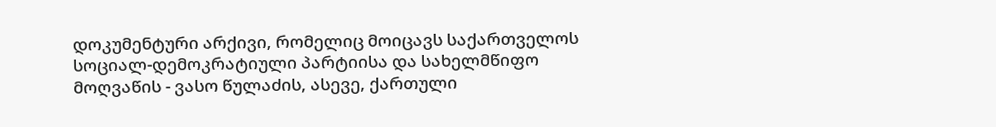დოკუმენტური არქივი, რომელიც მოიცავს საქართველოს სოციალ-დემოკრატიული პარტიისა და სახელმწიფო მოღვაწის - ვასო წულაძის, ასევე, ქართული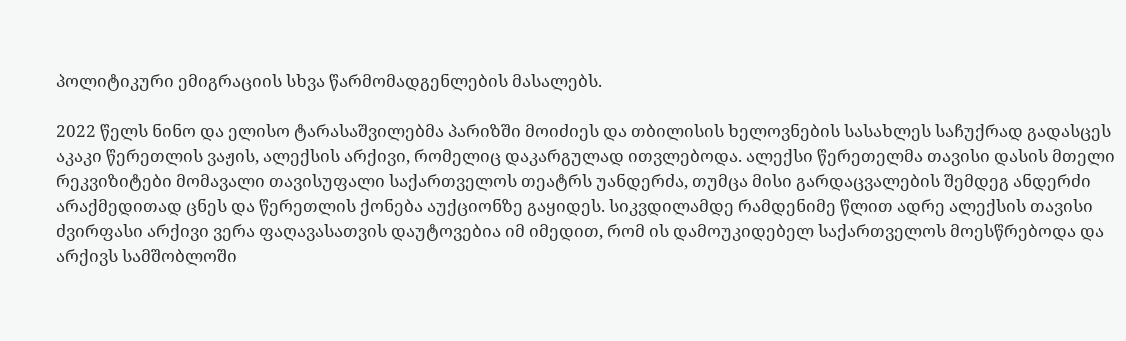პოლიტიკური ემიგრაციის სხვა წარმომადგენლების მასალებს.

2022 წელს ნინო და ელისო ტარასაშვილებმა პარიზში მოიძიეს და თბილისის ხელოვნების სასახლეს საჩუქრად გადასცეს აკაკი წერეთლის ვაჟის, ალექსის არქივი, რომელიც დაკარგულად ითვლებოდა. ალექსი წერეთელმა თავისი დასის მთელი რეკვიზიტები მომავალი თავისუფალი საქართველოს თეატრს უანდერძა, თუმცა მისი გარდაცვალების შემდეგ ანდერძი არაქმედითად ცნეს და წერეთლის ქონება აუქციონზე გაყიდეს. სიკვდილამდე რამდენიმე წლით ადრე ალექსის თავისი ძვირფასი არქივი ვერა ფაღავასათვის დაუტოვებია იმ იმედით, რომ ის დამოუკიდებელ საქართველოს მოესწრებოდა და არქივს სამშობლოში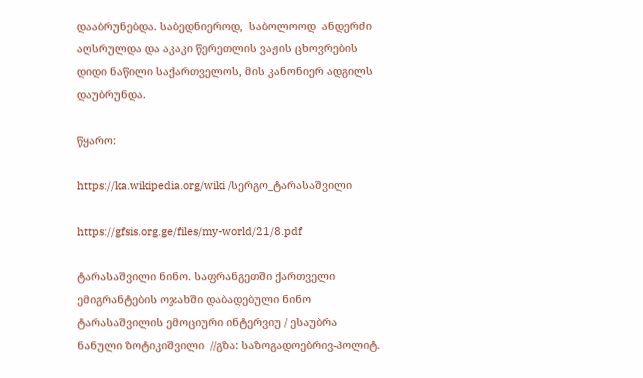დააბრუნებდა. საბედნიეროდ,  საბოლოოდ  ანდერძი აღსრულდა და აკაკი წერეთლის ვაჟის ცხოვრების დიდი ნაწილი საქართველოს, მის კანონიერ ადგილს დაუბრუნდა.

წყარო:

https://ka.wikipedia.org/wiki /სერგო_ტარასაშვილი

https://gfsis.org.ge/files/my-world/21/8.pdf

ტარასაშვილი ნინო. საფრანგეთში ქართველი ემიგრანტების ოჯახში დაბადებული ნინო ტარასაშვილის ემოციური ინტერვიუ / ესაუბრა ნანული ზოტიკიშვილი  //გზა: საზოგადოებრივ-პოლიტ.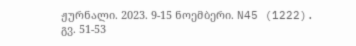ჟურნალი. 2023. 9-15 ნოემბერი. N45 (1222). გვ. 51-53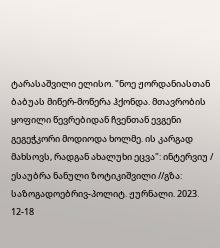ტარასაშვილი ელისო. "ნოე ჟორდანიასთან ბაბუას მიწერ-მოწერა ჰქონდა. მთავრობის ყოფილი წევრებიდან ჩვენთან ევგენი გეგეჭკორი მოდიოდა ხოლმე. ის კარგად მახსოვს, რადგან ახალუხი ეცვა": ინტერვიუ / ესაუბრა ნანული ზოტიკიშვილი //გზა: საზოგადოებრივ-პოლიტ. ჟურნალი. 2023. 12-18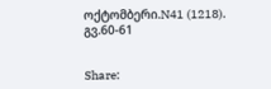ოქტომბერი.N41 (1218). გვ.60-61


Share: